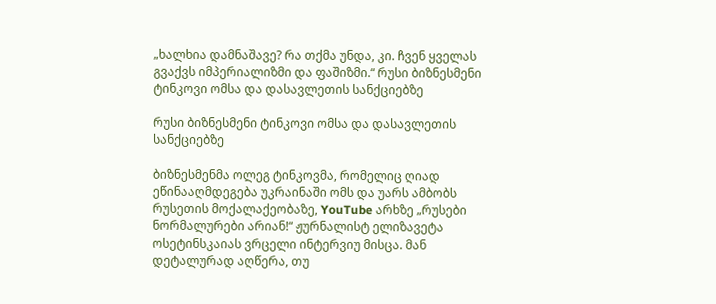„ხალხია დამნაშავე? რა თქმა უნდა, კი. ჩვენ ყველას გვაქვს იმპერიალიზმი და ფაშიზმი.“ რუსი ბიზნესმენი ტინკოვი ომსა და დასავლეთის სანქციებზე

რუსი ბიზნესმენი ტინკოვი ომსა და დასავლეთის სანქციებზე

ბიზნესმენმა ოლეგ ტინკოვმა, რომელიც ღიად ეწინააღმდეგება უკრაინაში ომს და უარს ამბობს რუსეთის მოქალაქეობაზე, YouTube არხზე „რუსები ნორმალურები არიან!“ ჟურნალისტ ელიზავეტა ოსეტინსკაიას ვრცელი ინტერვიუ მისცა. მან დეტალურად აღწერა, თუ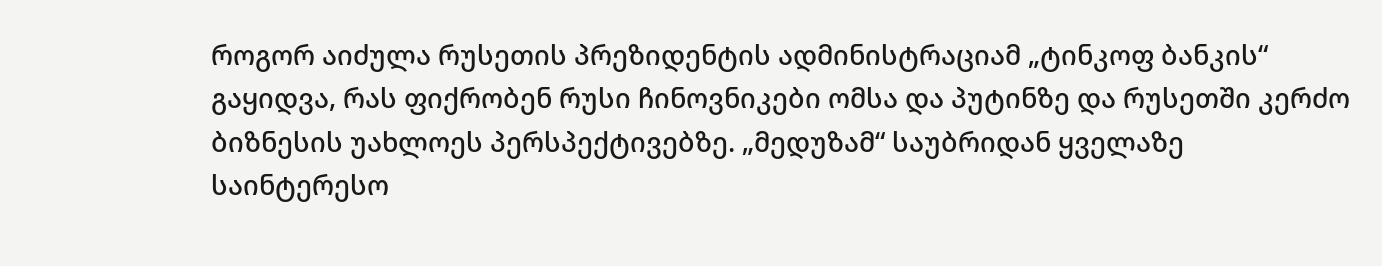როგორ აიძულა რუსეთის პრეზიდენტის ადმინისტრაციამ „ტინკოფ ბანკის“ გაყიდვა, რას ფიქრობენ რუსი ჩინოვნიკები ომსა და პუტინზე და რუსეთში კერძო ბიზნესის უახლოეს პერსპექტივებზე. „მედუზამ“ საუბრიდან ყველაზე საინტერესო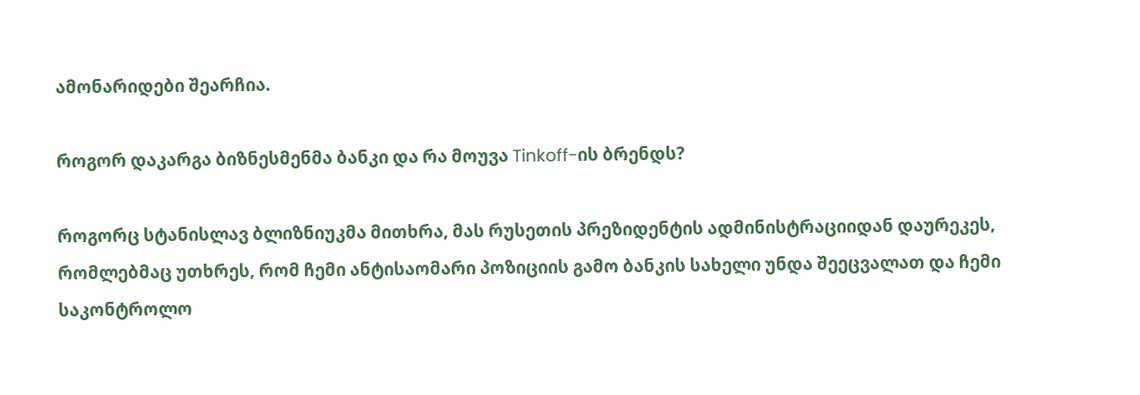ამონარიდები შეარჩია.

როგორ დაკარგა ბიზნესმენმა ბანკი და რა მოუვა Tinkoff-ის ბრენდს?

როგორც სტანისლავ ბლიზნიუკმა მითხრა, მას რუსეთის პრეზიდენტის ადმინისტრაციიდან დაურეკეს, რომლებმაც უთხრეს, რომ ჩემი ანტისაომარი პოზიციის გამო ბანკის სახელი უნდა შეეცვალათ და ჩემი საკონტროლო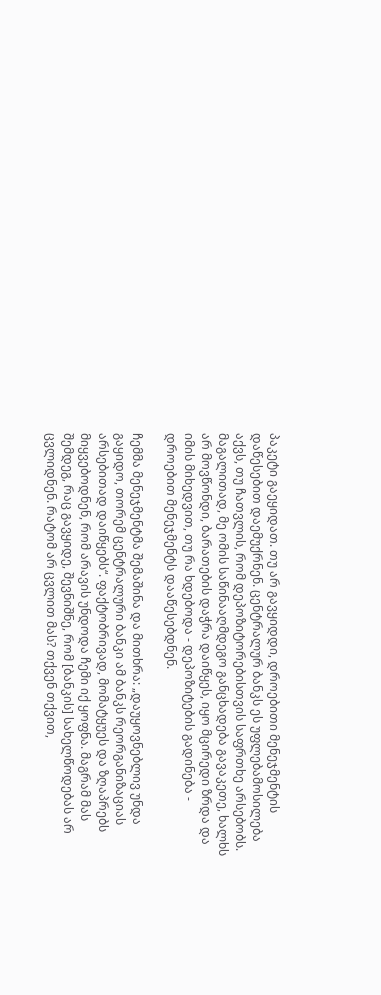პაკეტი გაეყიდათ. თუ არ გავყიდდი, დროებითი მენეჯმენტის დაწესებით დაემუქრნენ. ცენტრალურ ბანკს ეს უფლებამოსილება აქვს, თუ ჩათვლის, რომ დეპოზიტორებისთვის საფრთხე არსებობს. მაგალითად, მე ომის საწინააღმდეგო განცხადება გავაკეთე, ხალხს არ მოვწონდი, ბარათების დაჭრა დაიწყეს, იყო მცირედი ზრდა და იმის მიხედვით, თუ რა ხდებოდა - დეპოზიტების გადინება - დროებით მენეჯმენტს დააწესებდნენ.

ჩემმა მენეჯმენტმა შემაშინა და მითხრა: „დაუყოვნებლივ უნდა გაყიდო, თორემ ცენტრალური ბანკი ამ ბანკს რეორგანიზაციას არსებითად დაიწყებს“. ფაქტობრივად, მომატყუეს და ზღაპრებს მიყვებოდნენ, რომ არავის უნდოდა ჩემი იქ ყოფნა. მაგრამ მას შემდეგ, რაც გავყიდე, შევნიშნე, რომ [ბანკის] სახელწოდებას არ ცვლიდნენ. რატომ არ ცვლით მას? თქვენ თქვით,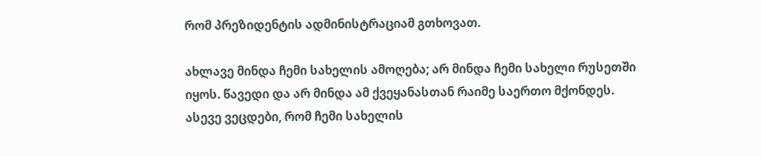რომ პრეზიდენტის ადმინისტრაციამ გთხოვათ.

ახლავე მინდა ჩემი სახელის ამოღება; არ მინდა ჩემი სახელი რუსეთში იყოს. წავედი და არ მინდა ამ ქვეყანასთან რაიმე საერთო მქონდეს. ასევე ვეცდები, რომ ჩემი სახელის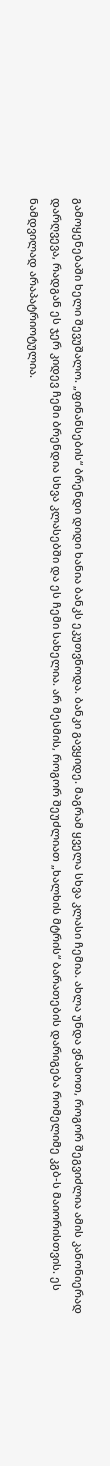გამოყენებაში ხელი შევუშალო. „ფინანსების“ ბრენდი დიდი ხანია ბანკს ეკუთვნოდა. ბანკი გავყიდე. მაგრამ ყველა სხვა კლასი ჩემია. ახლა უნდა ვნახოთ, როგორ შეგვიძლია ამის კანონიერად დარღვევა, რადგან ეს ჯერ კიდევ ჩემი ბრენდია სხვა კლასებში და ეს ჩემი სახელია. არ მესმის, როგორ შეუძლიათ „ხალხის მტრის“ ბარათების დარიგება რომელიმე კგბ-ს მაიორისთვის. ეს ნამდვილად არაპატრიოტულია.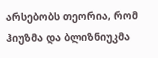არსებობს თეორია, რომ ჰიუზმა და ბლიზნიუკმა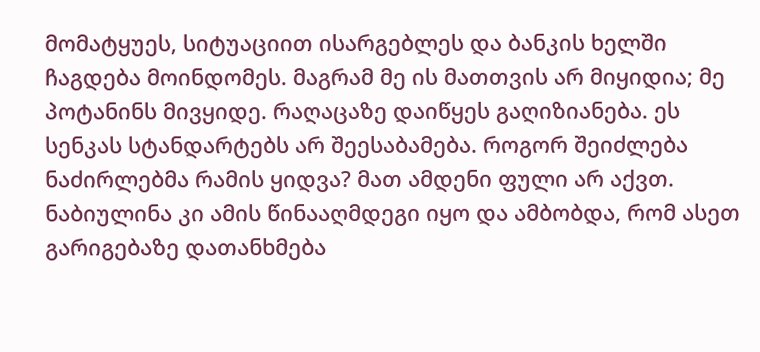მომატყუეს, სიტუაციით ისარგებლეს და ბანკის ხელში ჩაგდება მოინდომეს. მაგრამ მე ის მათთვის არ მიყიდია; მე პოტანინს მივყიდე. რაღაცაზე დაიწყეს გაღიზიანება. ეს სენკას სტანდარტებს არ შეესაბამება. როგორ შეიძლება ნაძირლებმა რამის ყიდვა? მათ ამდენი ფული არ აქვთ. ნაბიულინა კი ამის წინააღმდეგი იყო და ამბობდა, რომ ასეთ გარიგებაზე დათანხმება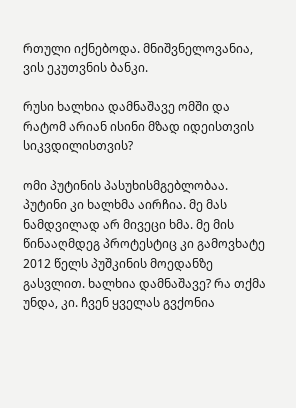რთული იქნებოდა. მნიშვნელოვანია, ვის ეკუთვნის ბანკი.

რუსი ხალხია დამნაშავე ომში და რატომ არიან ისინი მზად იდეისთვის სიკვდილისთვის?

ომი პუტინის პასუხისმგებლობაა. პუტინი კი ხალხმა აირჩია. მე მას ნამდვილად არ მივეცი ხმა. მე მის წინააღმდეგ პროტესტიც კი გამოვხატე 2012 წელს პუშკინის მოედანზე გასვლით. ხალხია დამნაშავე? რა თქმა უნდა, კი. ჩვენ ყველას გვქონია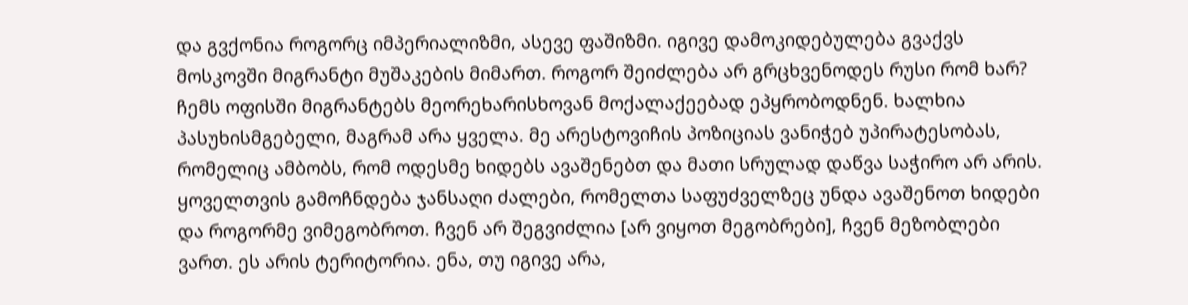და გვქონია როგორც იმპერიალიზმი, ასევე ფაშიზმი. იგივე დამოკიდებულება გვაქვს მოსკოვში მიგრანტი მუშაკების მიმართ. როგორ შეიძლება არ გრცხვენოდეს რუსი რომ ხარ? ჩემს ოფისში მიგრანტებს მეორეხარისხოვან მოქალაქეებად ეპყრობოდნენ. ხალხია პასუხისმგებელი, მაგრამ არა ყველა. მე არესტოვიჩის პოზიციას ვანიჭებ უპირატესობას, რომელიც ამბობს, რომ ოდესმე ხიდებს ავაშენებთ და მათი სრულად დაწვა საჭირო არ არის. ყოველთვის გამოჩნდება ჯანსაღი ძალები, რომელთა საფუძველზეც უნდა ავაშენოთ ხიდები და როგორმე ვიმეგობროთ. ჩვენ არ შეგვიძლია [არ ვიყოთ მეგობრები], ჩვენ მეზობლები ვართ. ეს არის ტერიტორია. ენა, თუ იგივე არა,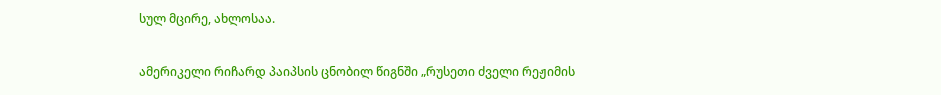სულ მცირე, ახლოსაა.

ამერიკელი რიჩარდ პაიპსის ცნობილ წიგნში „რუსეთი ძველი რეჟიმის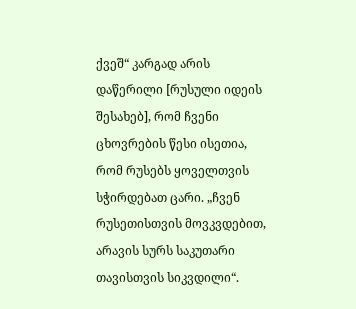ქვეშ“ კარგად არის დაწერილი [რუსული იდეის შესახებ], რომ ჩვენი ცხოვრების წესი ისეთია, რომ რუსებს ყოველთვის სჭირდებათ ცარი. „ჩვენ რუსეთისთვის მოვკვდებით, არავის სურს საკუთარი თავისთვის სიკვდილი“.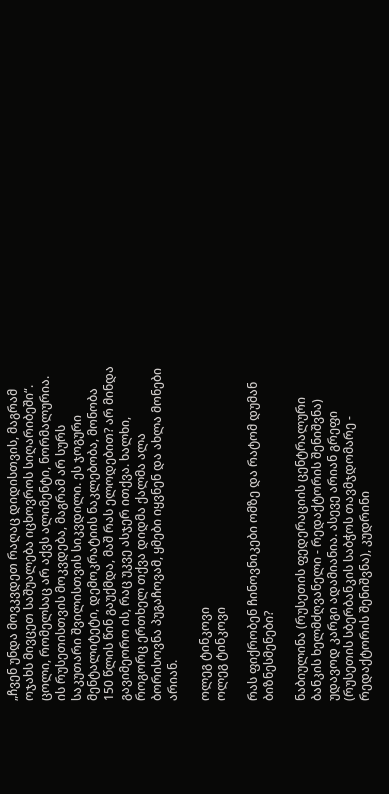„ჩვენ უნდა მოვკვდეთ რაღაც დიდისთვის, მაგრამ ოჯახს მივცეთ საშუალება იცხოვროს სიღარიბეში“. ცოლი, რომელსაც არ აქვს ალიმენტი, ნორმალურია. ის რუსეთისთვის მოკვდება, მაგრამ არ სურს საკუთარი შვილისთვის სიკვდილი. ეს ჯოგური მენტალიტეტი, დემოკრატიის ნაკლებობა, მონობა 150 წლის წინ გაუქმდა, მაშ რას ელოდებით? არ მინდა გავიმეორო ის, რაც უკვე ასჯერ ითქვა. ხალხი, როგორც ერთხელ თქვა დიდმა ქალმა ალა ბორისოვნა პუგაჩოვამ, ყმები იყვნენ და ახლა მონები არიან.

ოლეგ ტინკოვი
ოლეგ ტინკოვი

რას ფიქრობენ ჩინოვნიკები ომზე და რატომ დუმან ბიზნესმენები?

ნაბიულინა (რუსეთის ფედერაციის ცენტრალური ბანკის ხელმძღვანელი - რედაქტორის შენიშვნა) უდავოდ კარგი ადამიანია. ასევე არიან გრეფი (რუსეთის სბერბანკის საბჭოს თავმჯდომარე - რედაქტორის შენიშვნა), კუდრინი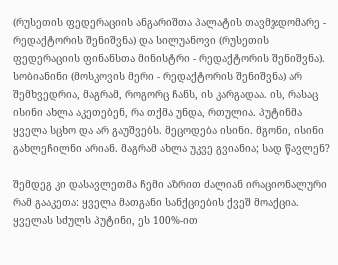(რუსეთის ფედერაციის ანგარიშთა პალატის თავმჯდომარე - რედაქტორის შენიშვნა) და სილუანოვი (რუსეთის ფედერაციის ფინანსთა მინისტრი - რედაქტორის შენიშვნა). სობიანინი (მოსკოვის მერი - რედაქტორის შენიშვნა) არ შემხვედრია, მაგრამ, როგორც ჩანს, ის კარგადაა. ის, რასაც ისინი ახლა აკეთებენ, რა თქმა უნდა, რთულია. პუტინმა ყველა სცხო და არ გაუშვებს. მეცოდება ისინი. მგონი, ისინი გახლეჩილნი არიან. მაგრამ ახლა უკვე გვიანია; სად წავლენ?

შემდეგ კი დასავლეთმა ჩემი აზრით ძალიან ირაციონალური რამ გააკეთა: ყველა მათგანი სანქციების ქვეშ მოაქცია. ყველას სძულს პუტინი, ეს 100%-ით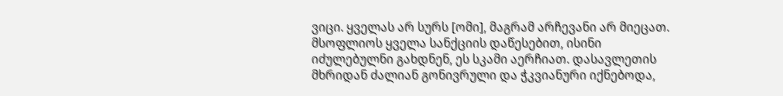ვიცი. ყველას არ სურს [ომი], მაგრამ არჩევანი არ მიეცათ. მსოფლიოს ყველა სანქციის დაწესებით, ისინი იძულებულნი გახდნენ, ეს სკამი აერჩიათ. დასავლეთის მხრიდან ძალიან გონივრული და ჭკვიანური იქნებოდა,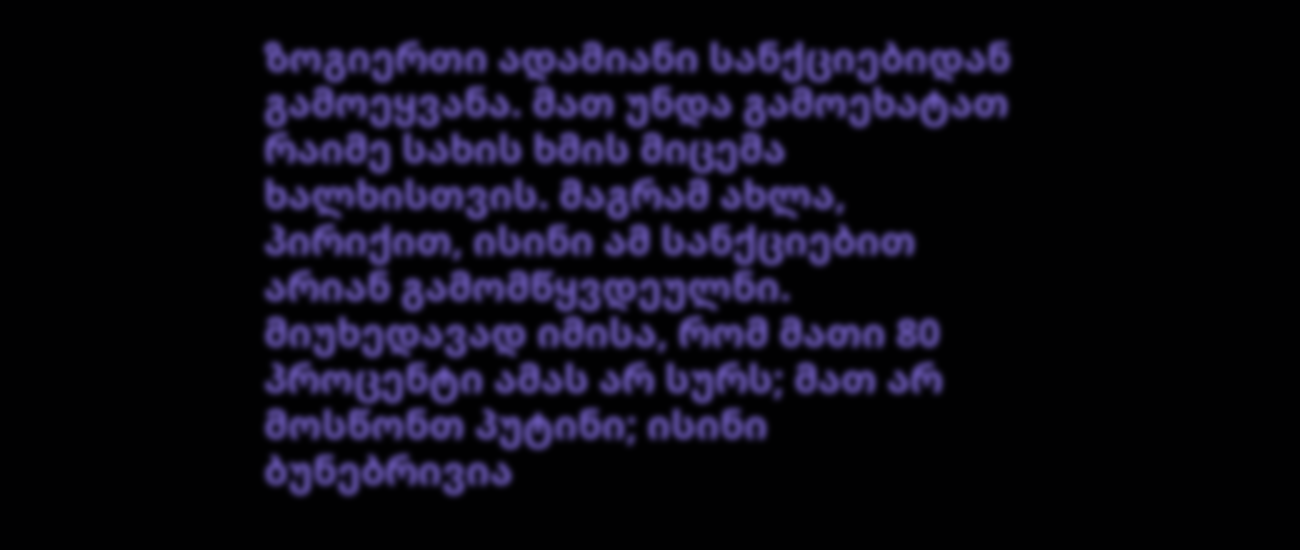ზოგიერთი ადამიანი სანქციებიდან გამოეყვანა. მათ უნდა გამოეხატათ რაიმე სახის ხმის მიცემა ხალხისთვის. მაგრამ ახლა, პირიქით, ისინი ამ სანქციებით არიან გამომწყვდეულნი. მიუხედავად იმისა, რომ მათი 80 პროცენტი ამას არ სურს; მათ არ მოსწონთ პუტინი; ისინი ბუნებრივია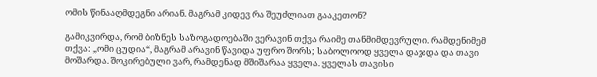ომის წინააღმდეგნი არიან. მაგრამ კიდევ რა შეუძლიათ გააკეთონ?

გამიკვირდა, რომ ბიზნეს საზოგადოებაში ვერავინ თქვა რაიმე თანმიმდევრული. რამდენიმემ თქვა: „ომი ცუდია“, მაგრამ არავინ წავიდა უფრო შორს; საბოლოოდ ყველა დაჯდა და თავი მოშარდა. შოკირებული ვარ, რამდენად მშიშარაა ყველა. ყველას თავისი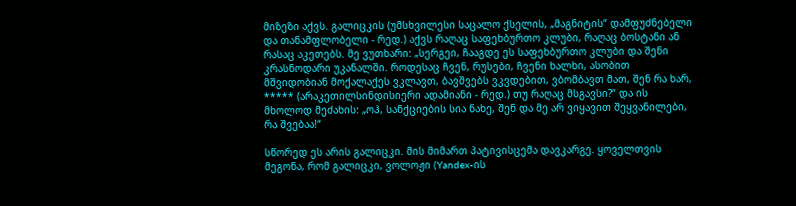მიზეზი აქვს. გალიცკის (უმსხვილესი საცალო ქსელის, „მაგნიტის“ დამფუძნებელი და თანამფლობელი - რედ.) აქვს რაღაც საფეხბურთო კლუბი, რაღაც ბოსტანი ან რასაც აკეთებს. მე ვუთხარი: „სერგეი, ჩააგდე ეს საფეხბურთო კლუბი და შენი კრასნოდარი უკანალში. როდესაც ჩვენ, რუსები, ჩვენი ხალხი, ასობით მშვიდობიან მოქალაქეს ვკლავთ, ბავშვებს ვკვდებით, ვბომბავთ მათ, შენ რა ხარ, ***** (არაკეთილსინდისიერი ადამიანი - რედ.) თუ რაღაც მსგავსი?“ და ის მხოლოდ მეძახის: „ოჰ, სანქციების სია ნახე, შენ და მე არ ვიყავით შეყვანილები, რა შვებაა!“

სწორედ ეს არის გალიცკი. მის მიმართ პატივისცემა დავკარგე. ყოველთვის მეგონა, რომ გალიცკი, ვოლოჟი (Yandex-ის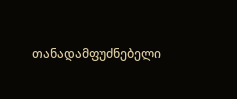თანადამფუძნებელი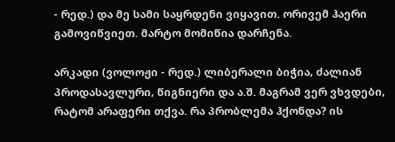- რედ.) და მე სამი საყრდენი ვიყავით. ორივემ ჰაერი გამოვიწვიეთ. მარტო მომიწია დარჩენა.

არკადი (ვოლოჟი - რედ.) ლიბერალი ბიჭია, ძალიან პროდასავლური, წიგნიერი და ა.შ. მაგრამ ვერ ვხვდები, რატომ არაფერი თქვა. რა პრობლემა ჰქონდა? ის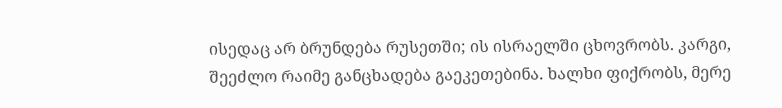ისედაც არ ბრუნდება რუსეთში; ის ისრაელში ცხოვრობს. კარგი, შეეძლო რაიმე განცხადება გაეკეთებინა. ხალხი ფიქრობს, მერე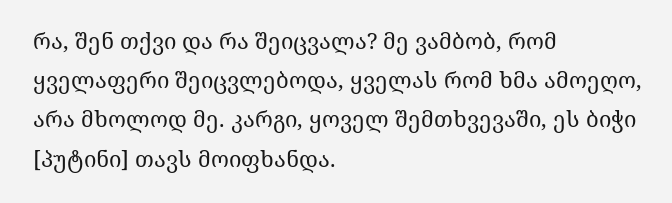რა, შენ თქვი და რა შეიცვალა? მე ვამბობ, რომ ყველაფერი შეიცვლებოდა, ყველას რომ ხმა ამოეღო, არა მხოლოდ მე. კარგი, ყოველ შემთხვევაში, ეს ბიჭი [პუტინი] თავს მოიფხანდა.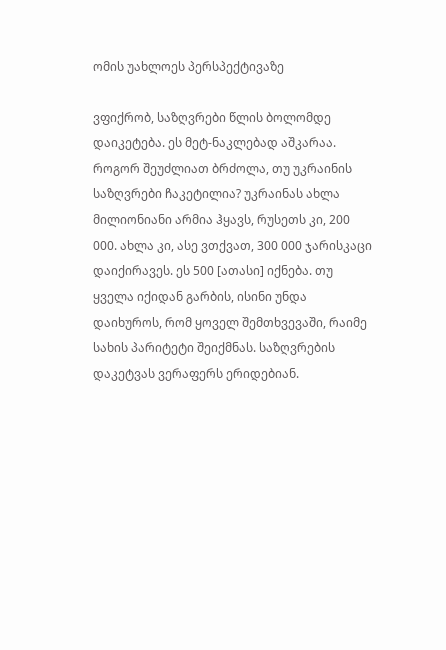ომის უახლოეს პერსპექტივაზე

ვფიქრობ, საზღვრები წლის ბოლომდე დაიკეტება. ეს მეტ-ნაკლებად აშკარაა. როგორ შეუძლიათ ბრძოლა, თუ უკრაინის საზღვრები ჩაკეტილია? უკრაინას ახლა მილიონიანი არმია ჰყავს, რუსეთს კი, 200 000. ახლა კი, ასე ვთქვათ, 300 000 ჯარისკაცი დაიქირავეს. ეს 500 [ათასი] იქნება. თუ ყველა იქიდან გარბის, ისინი უნდა დაიხუროს, რომ ყოველ შემთხვევაში, რაიმე სახის პარიტეტი შეიქმნას. საზღვრების დაკეტვას ვერაფერს ერიდებიან.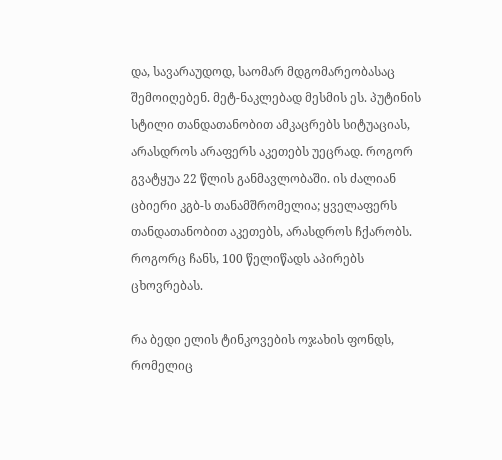და, სავარაუდოდ, საომარ მდგომარეობასაც შემოიღებენ. მეტ-ნაკლებად მესმის ეს. პუტინის სტილი თანდათანობით ამკაცრებს სიტუაციას, არასდროს არაფერს აკეთებს უეცრად. როგორ გვატყუა 22 წლის განმავლობაში. ის ძალიან ცბიერი კგბ-ს თანამშრომელია; ყველაფერს თანდათანობით აკეთებს, არასდროს ჩქარობს. როგორც ჩანს, 100 წელიწადს აპირებს ცხოვრებას.

რა ბედი ელის ტინკოვების ოჯახის ფონდს, რომელიც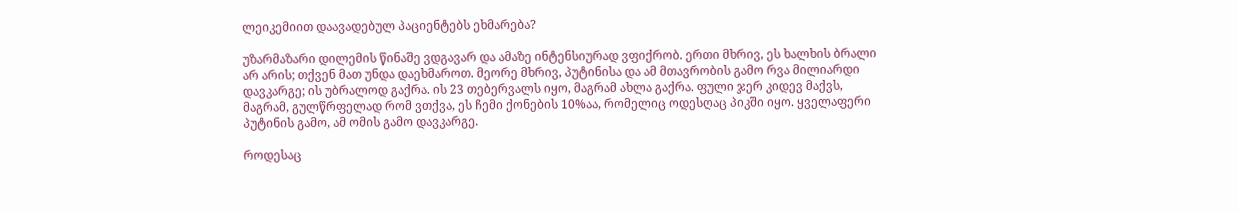ლეიკემიით დაავადებულ პაციენტებს ეხმარება?

უზარმაზარი დილემის წინაშე ვდგავარ და ამაზე ინტენსიურად ვფიქრობ. ერთი მხრივ, ეს ხალხის ბრალი არ არის; თქვენ მათ უნდა დაეხმაროთ. მეორე მხრივ, პუტინისა და ამ მთავრობის გამო რვა მილიარდი დავკარგე; ის უბრალოდ გაქრა. ის 23 თებერვალს იყო, მაგრამ ახლა გაქრა. ფული ჯერ კიდევ მაქვს, მაგრამ, გულწრფელად რომ ვთქვა, ეს ჩემი ქონების 10%აა, რომელიც ოდესღაც პიკში იყო. ყველაფერი პუტინის გამო, ამ ომის გამო დავკარგე.

როდესაც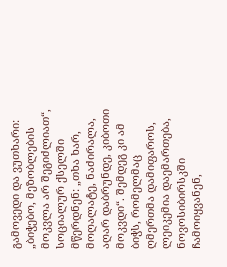გამოვედი და ვუთხარი: „ბიჭებო, მეზობლების მოკვლა არ შეგიძლიათ“, სოციალურ ქსელში მწერდნენ: „თხა ხარ, მოღალატე, ნაძირალა, აღარ დაბრუნდე, კიბოთი მოკვდი“. შემდეგ კი ამ ბიჭს, რომელმაც ღმერთმა დამიფაროს, ლეიკემია დაემართება, ნოვოსიბირსკში ჩამოიყვანენ,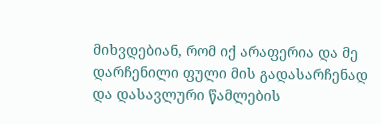მიხვდებიან, რომ იქ არაფერია და მე დარჩენილი ფული მის გადასარჩენად და დასავლური წამლების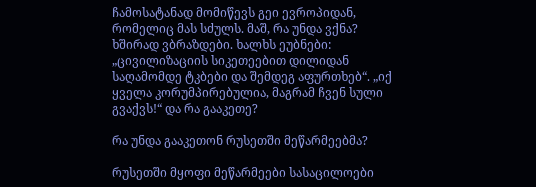ჩამოსატანად მომიწევს გეი ევროპიდან, რომელიც მას სძულს. მაშ, რა უნდა ვქნა? ხშირად ვბრაზდები. ხალხს ეუბნები: „ცივილიზაციის სიკეთეებით დილიდან საღამომდე ტკბები და შემდეგ აფურთხებ“. „იქ ყველა კორუმპირებულია, მაგრამ ჩვენ სული გვაქვს!“ და რა გააკეთე?

რა უნდა გააკეთონ რუსეთში მეწარმეებმა?

რუსეთში მყოფი მეწარმეები სასაცილოები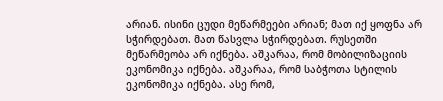არიან. ისინი ცუდი მეწარმეები არიან; მათ იქ ყოფნა არ სჭირდებათ. მათ წასვლა სჭირდებათ. რუსეთში მეწარმეობა არ იქნება. აშკარაა, რომ მობილიზაციის ეკონომიკა იქნება. აშკარაა, რომ საბჭოთა სტილის ეკონომიკა იქნება. ასე რომ,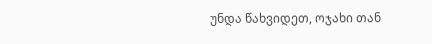უნდა წახვიდეთ, ოჯახი თან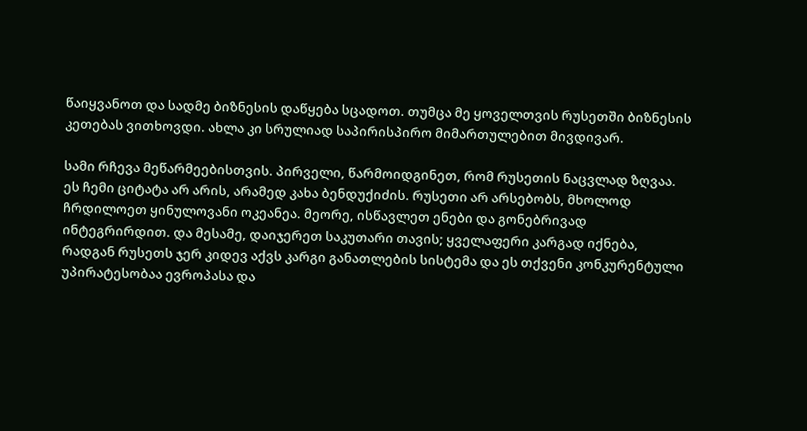წაიყვანოთ და სადმე ბიზნესის დაწყება სცადოთ. თუმცა მე ყოველთვის რუსეთში ბიზნესის კეთებას ვითხოვდი. ახლა კი სრულიად საპირისპირო მიმართულებით მივდივარ.

სამი რჩევა მეწარმეებისთვის. პირველი, წარმოიდგინეთ, რომ რუსეთის ნაცვლად ზღვაა. ეს ჩემი ციტატა არ არის, არამედ კახა ბენდუქიძის. რუსეთი არ არსებობს, მხოლოდ ჩრდილოეთ ყინულოვანი ოკეანეა. მეორე, ისწავლეთ ენები და გონებრივად ინტეგრირდით. და მესამე, დაიჯერეთ საკუთარი თავის; ყველაფერი კარგად იქნება, რადგან რუსეთს ჯერ კიდევ აქვს კარგი განათლების სისტემა და ეს თქვენი კონკურენტული უპირატესობაა ევროპასა და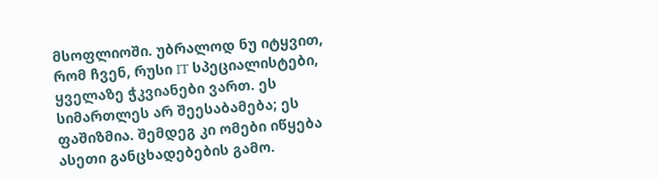მსოფლიოში. უბრალოდ ნუ იტყვით, რომ ჩვენ, რუსი IT სპეციალისტები, ყველაზე ჭკვიანები ვართ. ეს სიმართლეს არ შეესაბამება; ეს ფაშიზმია. შემდეგ კი ომები იწყება ასეთი განცხადებების გამო.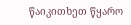წაიკითხეთ წყარო